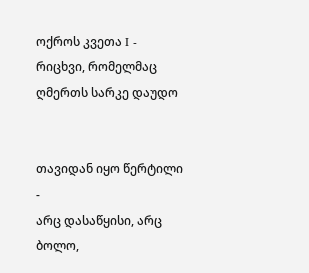ოქროს კვეთა I - რიცხვი, რომელმაც ღმერთს სარკე დაუდო


თავიდან იყო წერტილი -
არც დასაწყისი, არც ბოლო,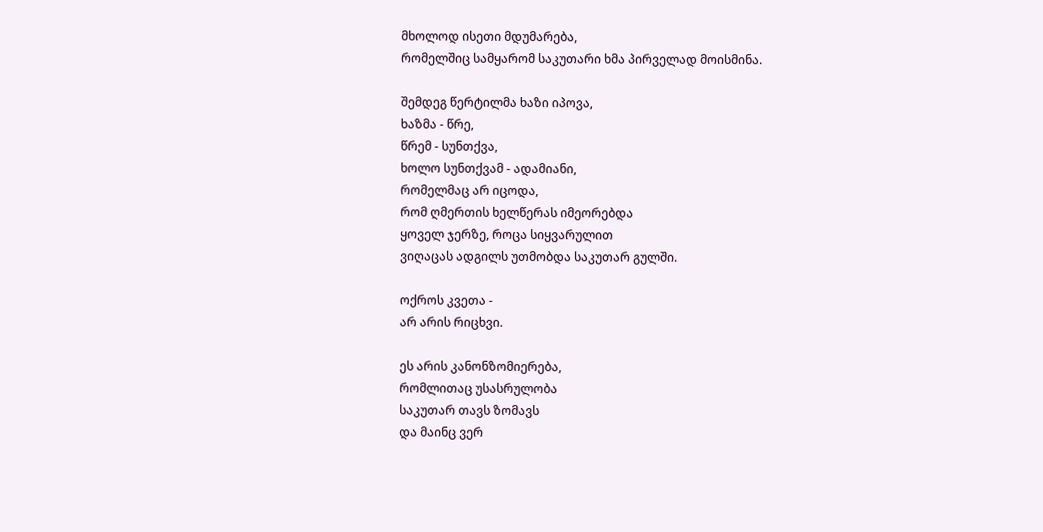მხოლოდ ისეთი მდუმარება,
რომელშიც სამყარომ საკუთარი ხმა პირველად მოისმინა.

შემდეგ წერტილმა ხაზი იპოვა,
ხაზმა - წრე,
წრემ - სუნთქვა,
ხოლო სუნთქვამ - ადამიანი,
რომელმაც არ იცოდა,
რომ ღმერთის ხელწერას იმეორებდა
ყოველ ჯერზე, როცა სიყვარულით
ვიღაცას ადგილს უთმობდა საკუთარ გულში.

ოქროს კვეთა -
არ არის რიცხვი.

ეს არის კანონზომიერება,
რომლითაც უსასრულობა
საკუთარ თავს ზომავს
და მაინც ვერ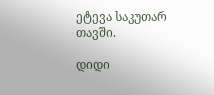ეტევა საკუთარ თავში.

დიდი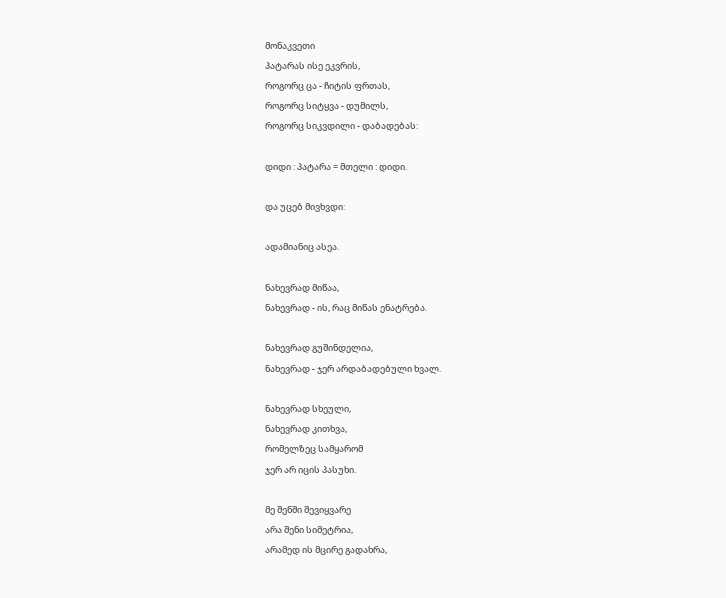მონაკვეთი
პატარას ისე ეკვრის,
როგორც ცა - ჩიტის ფრთას,
როგორც სიტყვა - დუმილს,
როგორც სიკვდილი - დაბადებას:

დიდი : პატარა = მთელი : დიდი.

და უცებ მივხვდი:

ადამიანიც ასეა.

ნახევრად მიწაა,
ნახევრად - ის, რაც მიწას ენატრება.

ნახევრად გუშინდელია,
ნახევრად - ჯერ არდაბადებული ხვალ.

ნახევრად სხეული,
ნახევრად კითხვა,
რომელზეც სამყარომ
ჯერ არ იცის პასუხი.

მე შენში შევიყვარე
არა შენი სიმეტრია,
არამედ ის მცირე გადახრა,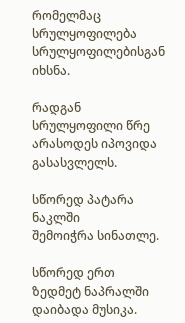რომელმაც სრულყოფილება
სრულყოფილებისგან იხსნა.

რადგან სრულყოფილი წრე
არასოდეს იპოვიდა გასასვლელს.

სწორედ პატარა ნაკლში
შემოიჭრა სინათლე.

სწორედ ერთ ზედმეტ ნაპრალში
დაიბადა მუსიკა.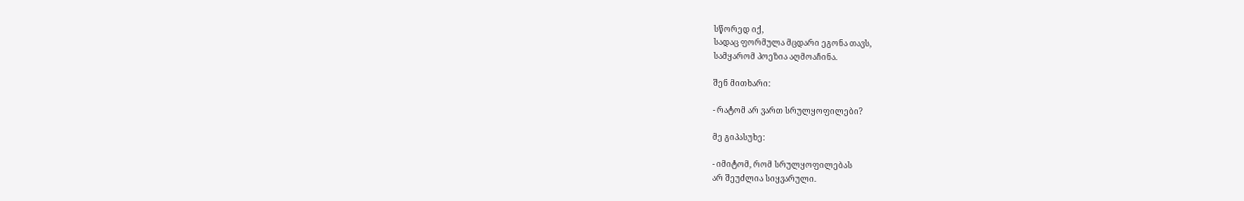სწორედ იქ,
სადაც ფორმულა მცდარი ეგონა თავს,
სამყარომ პოეზია აღმოაჩინა.

შენ მითხარი:

- რატომ არ ვართ სრულყოფილები?

მე გიპასუხე:

- იმიტომ, რომ სრულყოფილებას
არ შეუძლია სიყვარული.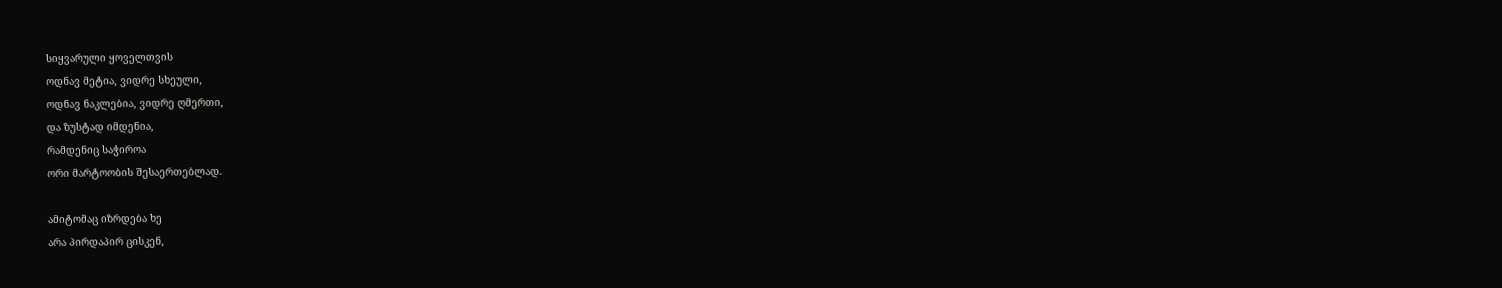სიყვარული ყოველთვის
ოდნავ მეტია, ვიდრე სხეული,
ოდნავ ნაკლებია, ვიდრე ღმერთი,
და ზუსტად იმდენია,
რამდენიც საჭიროა
ორი მარტოობის შესაერთებლად.

ამიტომაც იზრდება ხე
არა პირდაპირ ცისკენ,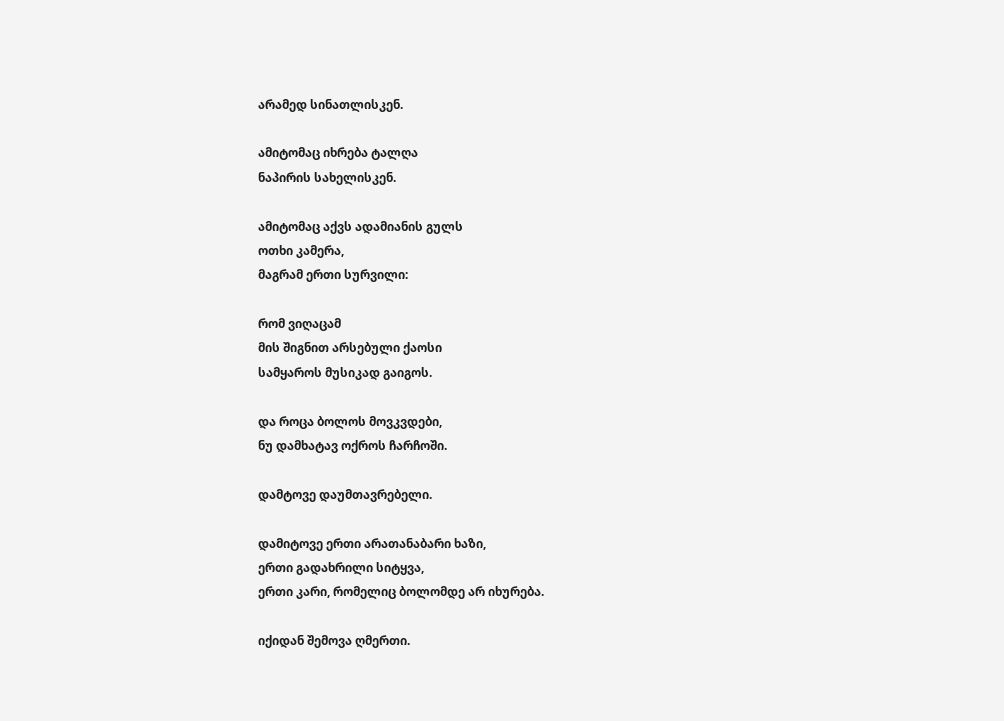არამედ სინათლისკენ.

ამიტომაც იხრება ტალღა
ნაპირის სახელისკენ.

ამიტომაც აქვს ადამიანის გულს
ოთხი კამერა,
მაგრამ ერთი სურვილი:

რომ ვიღაცამ
მის შიგნით არსებული ქაოსი
სამყაროს მუსიკად გაიგოს.

და როცა ბოლოს მოვკვდები,
ნუ დამხატავ ოქროს ჩარჩოში.

დამტოვე დაუმთავრებელი.

დამიტოვე ერთი არათანაბარი ხაზი,
ერთი გადახრილი სიტყვა,
ერთი კარი, რომელიც ბოლომდე არ იხურება.

იქიდან შემოვა ღმერთი.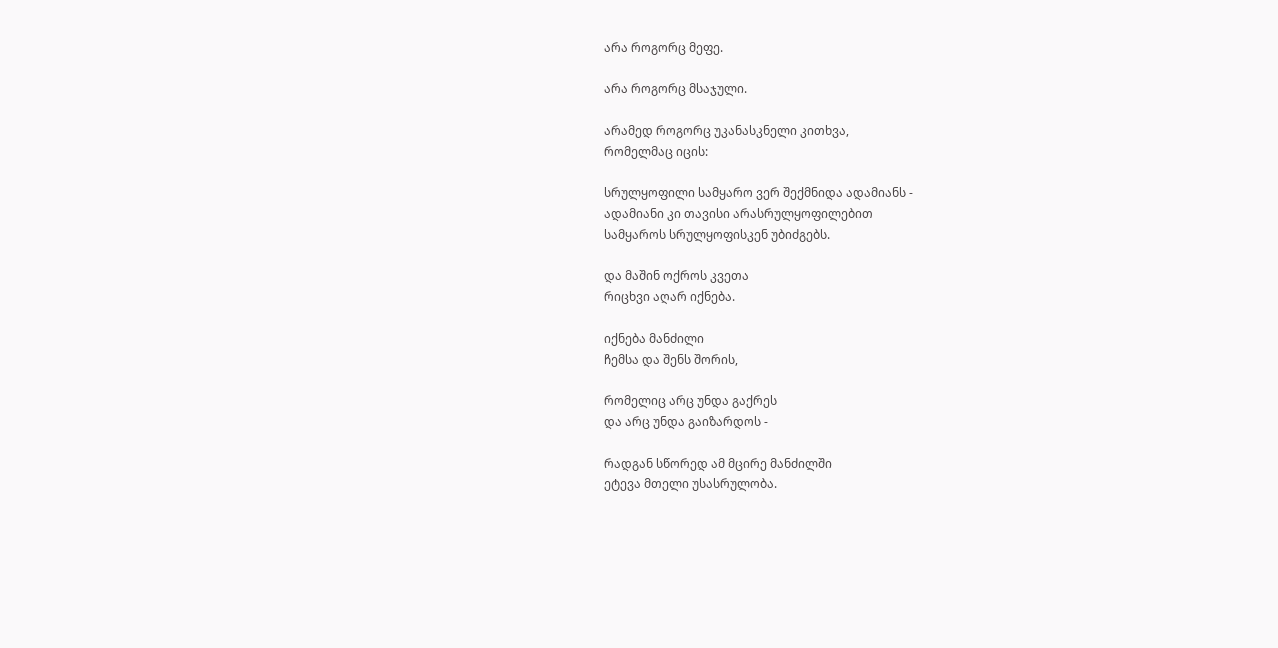არა როგორც მეფე.

არა როგორც მსაჯული.

არამედ როგორც უკანასკნელი კითხვა,
რომელმაც იცის:

სრულყოფილი სამყარო ვერ შექმნიდა ადამიანს -
ადამიანი კი თავისი არასრულყოფილებით
სამყაროს სრულყოფისკენ უბიძგებს.

და მაშინ ოქროს კვეთა
რიცხვი აღარ იქნება.

იქნება მანძილი
ჩემსა და შენს შორის,

რომელიც არც უნდა გაქრეს
და არც უნდა გაიზარდოს -

რადგან სწორედ ამ მცირე მანძილში
ეტევა მთელი უსასრულობა.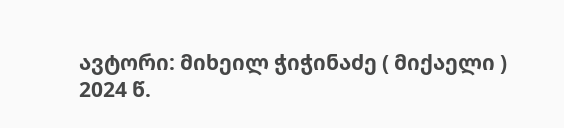ავტორი: მიხეილ ჭიჭინაძე ( მიქაელი )
2024 წ.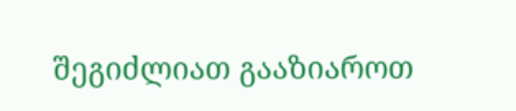შეგიძლიათ გააზიაროთ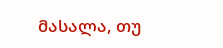მასალა, თუ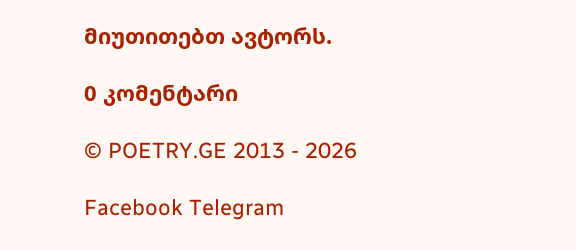მიუთითებთ ავტორს.

0 კომენტარი

© POETRY.GE 2013 - 2026

Facebook Telegram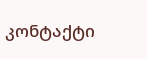კონტაქტი